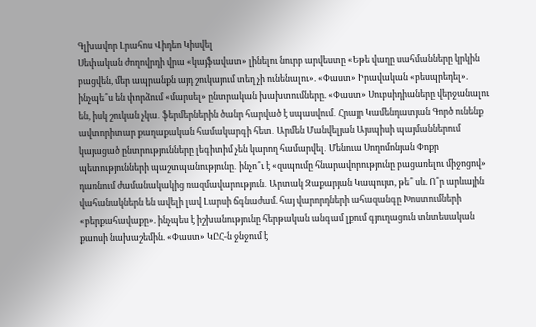Գլխավոր Լրահոս Վիդեո Կիսվել
Սեփական ժողովրդի վրա «կայֆավատ» լինելու նուրբ արվեստը «Եթե վաղը սահմանները կրկին բացվեն, մեր ապրանքն այդ շուկայում տեղ չի ունենալու». «Փաստ» Իրավական «բեսպրեդել». ինչպե՞ս են փորձում «մարսել» ընտրական խախտումները. «Փաստ» Սուբսիդիաները վերջանալու են, իսկ շուկան չկա․ ֆերմերներին ծանր հարված է սպասվում․ Հրայր Կամենդատյան Գործ ունենք ավտորիտար քաղաքական համակարգի հետ․ Արմեն Մանվելյան Այսպիսի պայմաններում կայացած ընտրությունները լեգիտիմ չեն կարող համարվել․ Մենուա Սողոմոնյան Փոքր պետությունների պաշտպանությունը․ ինչո՞ւ է «զսպումը հնարավորությունը բացառելու միջոցով» դառնում ժամանակակից ռազմավարություն․ Արտակ Զաքարյան Կապույտ, թե՞ սև. Ո՞ր արևային վահանակներն են ավելի լավ Լարսի ճգնաժամ. հայ վարորդների ահազանգը Խոստումների «բերքահավաքը». ինչպես է իշխանությունը հերթական անգամ լքում գյուղացուն տնտեսական քաոսի նախաշեմին. «Փաստ» ԿԸՀ-ն ջնջում է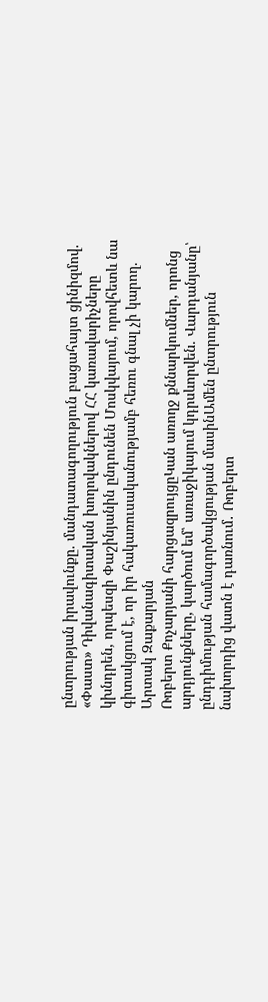ընտրության իրավունքը. մանդատագողություն բացահայտ ցինիզմով. «Փաստ» Դիվանագիտական խողովակներով ՀՀ կառավարիչները կխնդրեն, որպեսզի Փաշինյանին ընդունեն Մոսկվայում, որովհետև նա գիտակցում է, որ իր հակառուսականությամբ հեռու գնալ չի կարող. Արտակ Զաքարյան
Ռոբերտ Քոչարյանի հարցազրույցըԿան առողջ քննարկումներ, որոնց արդյունքները, կարծում եմ՝ առաջիկայում կդրսևորվեն. Վարդանյանը՝ ընդդիմության համագործակցության մասինԱմեն ընտրություն նախորդից վատն է դառնում․ Ռոբերտ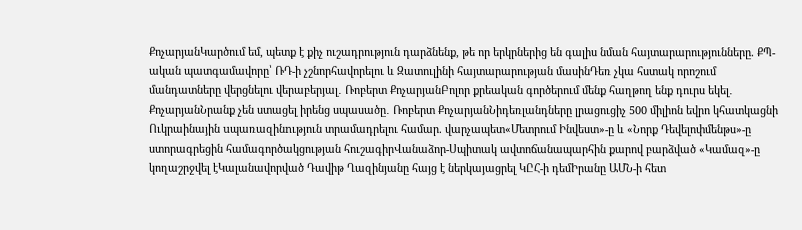ՔոչարյանԿարծում եմ, պետք է քիչ ուշադրություն դարձնենք, թե որ երկրներից են գալիս նման հայտարարությունները. ՔՊ-ական պատգամավորը՝ ՌԴ-ի չշնորհավորելու և Զատուլինի հայտարարության մասինԴեռ չկա հստակ որոշում մանդատները վերցնելու վերաբերյալ․ Ռոբերտ ՔոչարյանԲոլոր քրեական գործերում մենք հաղթող ենք դուրս եկել․ ՔոչարյանՆրանք չեն ստացել իրենց սպասածը․ Ռոբերտ ՔոչարյանՆիդեռլանդները լրացուցիչ 500 միլիոն եվրո կհատկացնի Ուկրաինային uպառազինnւթյուն տրամադրելու համար. վարչապետ«Մետրում Ինվեստ»-ը և «Նորք Դեվելոփմենթս»-ը ստորագրեցին համագործակցության հուշագիրՎանաձոր-Սպիտակ ավտոճանապարհին քարով բարձված «Կամազ»-ը կողաշրջվել էԿալանավորված Դավիթ Ղազինյանը հայց է ներկայացրել ԿԸՀ-ի դեմԻրանը ԱՄՆ-ի հետ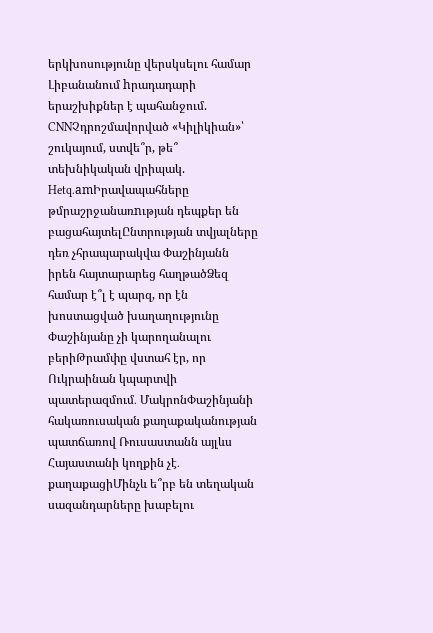երկխոսությունը վերսկսելու համար Լիբանանում hրադադարի երաշխիքներ է պահանջում. CNNՉդրոշմավորված «Կիլիկիան»՝ շուկայում, ստվե՞ր, թե՞ տեխնիկական վրիպակ. Hetq.amԻրավապահները թմրաշրջանառnւթյան դեպքեր են բացահայտելԸնտրության տվյալները դեռ չհրապարակվա Փաշինյանն իրեն հայտարարեց հաղթածՁեզ համար է՞լ է պարզ, որ էն խոստացված խաղաղությունը Փաշինյանը չի կարողանալու բերիԹրամփը վստահ էր, որ Ուկրաինան կպարտվի պատերազմում․ ՄակրոնՓաշինյանի հակառուսական քաղաքականության պատճառով Ռուսաստանն այլևս Հայաստանի կողքին չէ․ քաղաքացիՄինչև ե՞րբ են տեղական սազանդարները խաբելու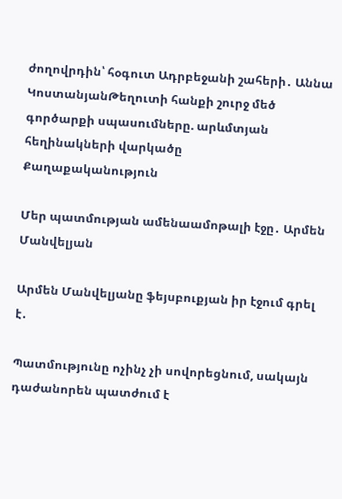ժողովրդին՝ հօգուտ Ադրբեջանի շահերի․ Աննա ԿոստանյանԹեղուտի հանքի շուրջ մեծ գործարքի սպասումները. արևմտյան հեղինակների վարկածը
Քաղաքականություն

Մեր պատմության ամենաամոթալի էջը․ Արմեն Մանվելյան

Արմեն Մանվելյանը ֆեյսբուքյան իր էջում գրել է․

Պատմությունը ոչինչ չի սովորեցնում, սակայն դաժանորեն պատժում է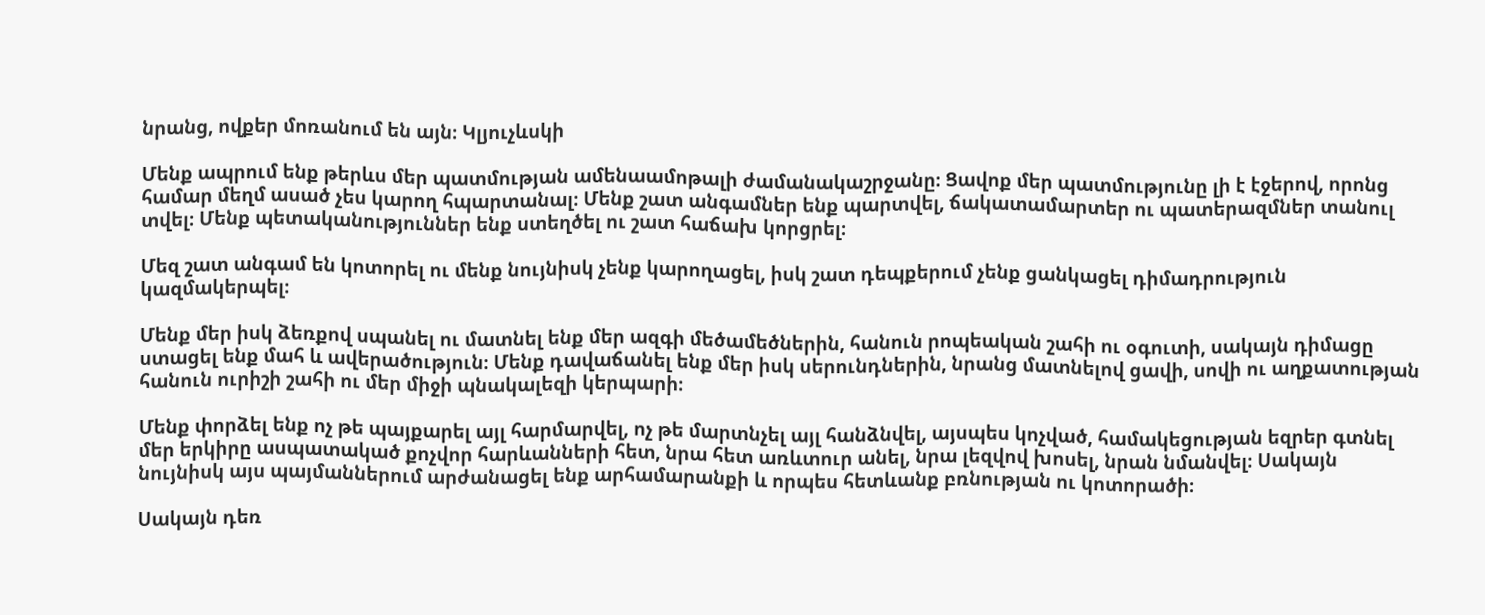նրանց, ովքեր մոռանում են այն։ Կլյուչևսկի

Մենք ապրում ենք թերևս մեր պատմության ամենաամոթալի ժամանակաշրջանը։ Ցավոք մեր պատմությունը լի է էջերով, որոնց համար մեղմ ասած չես կարող հպարտանալ։ Մենք շատ անգամներ ենք պարտվել, ճակատամարտեր ու պատերազմներ տանուլ տվել։ Մենք պետականություններ ենք ստեղծել ու շատ հաճախ կորցրել։

Մեզ շատ անգամ են կոտորել ու մենք նույնիսկ չենք կարողացել, իսկ շատ դեպքերում չենք ցանկացել դիմադրություն կազմակերպել։

Մենք մեր իսկ ձեռքով սպանել ու մատնել ենք մեր ազգի մեծամեծներին, հանուն րոպեական շահի ու օգուտի, սակայն դիմացը ստացել ենք մահ և ավերածություն։ Մենք դավաճանել ենք մեր իսկ սերունդներին, նրանց մատնելով ցավի, սովի ու աղքատության հանուն ուրիշի շահի ու մեր միջի պնակալեզի կերպարի։

Մենք փորձել ենք ոչ թե պայքարել այլ հարմարվել, ոչ թե մարտնչել այլ հանձնվել, այսպես կոչված, համակեցության եզրեր գտնել մեր երկիրը ասպատակած քոչվոր հարևանների հետ, նրա հետ առևտուր անել, նրա լեզվով խոսել, նրան նմանվել։ Սակայն նույնիսկ այս պայմաններում արժանացել ենք արհամարանքի և որպես հետևանք բռնության ու կոտորածի։

Սակայն դեռ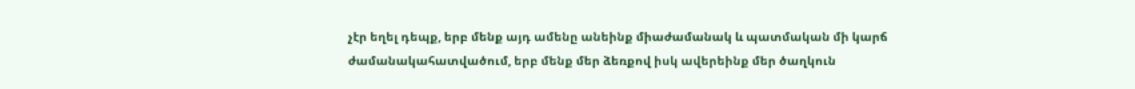չէր եղել դեպք, երբ մենք այդ ամենը անեինք միաժամանակ և պատմական մի կարճ ժամանակահատվածում, երբ մենք մեր ձեռքով իսկ ավերեինք մեր ծաղկուն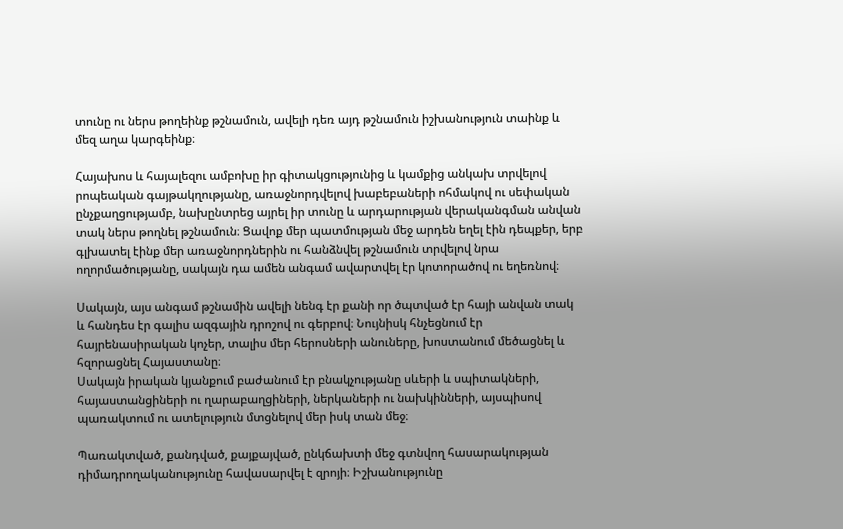տունը ու ներս թողեինք թշնամուն, ավելի դեռ այդ թշնամուն իշխանություն տաինք և մեզ աղա կարգեինք։

Հայախոս և հայալեզու ամբոխը իր գիտակցությունից և կամքից անկախ տրվելով րոպեական գայթակղությանը, առաջնորդվելով խաբեբաների ոհմակով ու սեփական ընչքաղցությամբ, նախընտրեց այրել իր տունը և արդարության վերականգման անվան տակ ներս թողնել թշնամուն։ Ցավոք մեր պատմության մեջ արդեն եղել էին դեպքեր, երբ գլխատել էինք մեր առաջնորդներին ու հանձնվել թշնամուն տրվելով նրա ողորմածությանը, սակայն դա ամեն անգամ ավարտվել էր կոտորածով ու եղեռնով։

Սակայն, այս անգամ թշնամին ավելի նենգ էր քանի որ ծպտված էր հայի անվան տակ և հանդես էր գալիս ազգային դրոշով ու գերբով։ Նույնիսկ հնչեցնում էր հայրենասիրական կոչեր, տալիս մեր հերոսների անուները, խոստանում մեծացնել և հզորացնել Հայաստանը։
Սակայն իրական կյանքում բաժանում էր բնակչությանը սևերի և սպիտակների, հայաստանցիների ու ղարաբաղցիների, ներկաների ու նախկինների, այսպիսով պառակտում ու ատելություն մտցնելով մեր իսկ տան մեջ։

Պառակտված, քանդված, քայքայված, ընկճախտի մեջ գտնվող հասարակության դիմադրողականությունը հավասարվել է զրոյի։ Իշխանությունը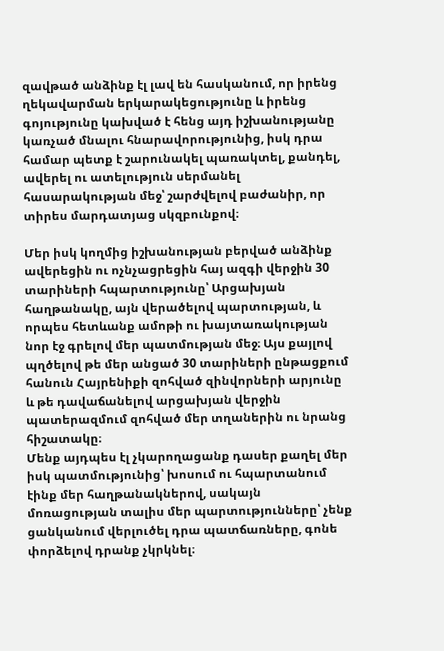զավթած անձինք էլ լավ են հասկանում, որ իրենց ղեկավարման երկարակեցությունը և իրենց գոյությունը կախված է հենց այդ իշխանությանը կառչած մնալու հնարավորությունից, իսկ դրա համար պետք է շարունակել պառակտել, քանդել, ավերել ու ատելություն սերմանել հասարակության մեջ՝ շարժվելով բաժանիր, որ տիրես մարդատյաց սկզբունքով։

Մեր իսկ կողմից իշխանության բերված անձինք ավերեցին ու ոչնչացրեցին հայ ազգի վերջին 30 տարիների հպարտությունը՝ Արցախյան հաղթանակը, այն վերածելով պարտության, և որպես հետևանք ամոթի ու խայտառակության նոր էջ գրելով մեր պատմության մեջ։ Այս քայլով պղծելով թե մեր անցած 30 տարիների ընթացքում հանուն Հայրենիքի զոհված զինվորների արյունը և թե դավաճանելով արցախյան վերջին պատերազմում զոհված մեր տղաներին ու նրանց հիշատակը։
Մենք այդպես էլ չկարողացանք դասեր քաղել մեր իսկ պատմությունից՝ խոսում ու հպարտանում էինք մեր հաղթանակներով, սակայն մոռացության տալիս մեր պարտությունները՝ չենք ցանկանում վերլուծել դրա պատճառները, գոնե փորձելով դրանք չկրկնել։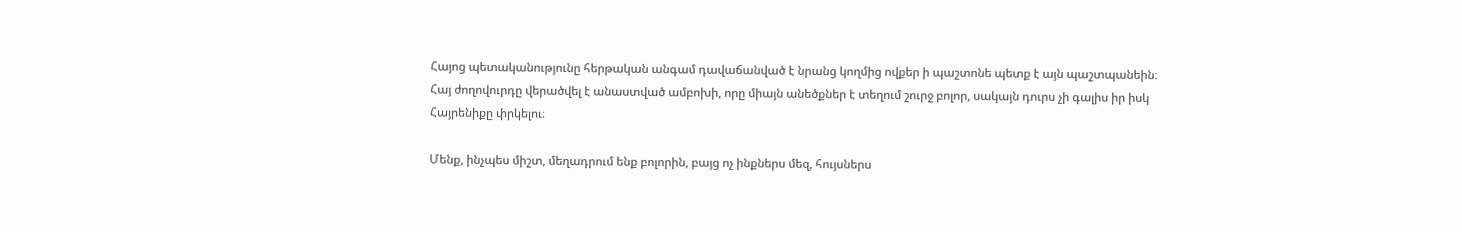Հայոց պետականությունը հերթական անգամ դավաճանված է նրանց կողմից ովքեր ի պաշտոնե պետք է այն պաշտպանեին։ Հայ ժողովուրդը վերածվել է անաստված ամբոխի, որը միայն անեծքներ է տեղում շուրջ բոլոր, սակայն դուրս չի գալիս իր իսկ Հայրենիքը փրկելու։

Մենք, ինչպես միշտ, մեղադրում ենք բոլորին, բայց ոչ ինքներս մեզ, հույսներս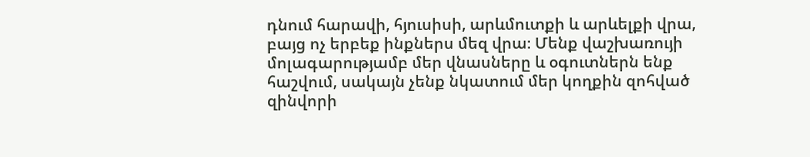դնում հարավի, հյուսիսի, արևմուտքի և արևելքի վրա, բայց ոչ երբեք ինքներս մեզ վրա։ Մենք վաշխառույի մոլագարությամբ մեր վնասները և օգուտներն ենք հաշվում, սակայն չենք նկատում մեր կողքին զոհված զինվորի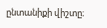ընտանիքի վիշտը։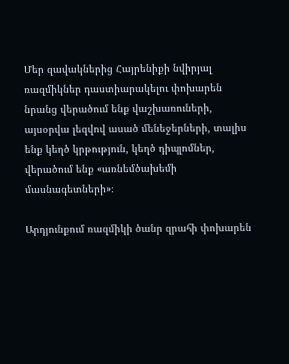Մեր զավակներից Հայրենիքի նվիրյալ ռազմիկներ դաստիարակելու փոխարեն նրանց վերածում ենք վաշխառուների, այսօրվա լեզվով ասած մենեջերների, տալիս ենք կեղծ կրթություն, կեղծ դիպլոմներ, վերածում ենք «առնեմծախեմի մասնագետների»։

Արդյունքում ռազմիկի ծանր զրահի փոխարեն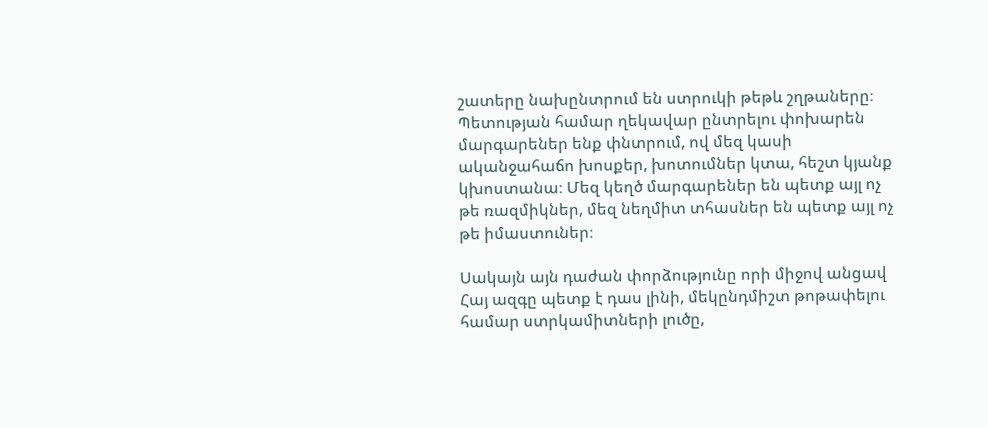շատերը նախընտրում են ստրուկի թեթև շղթաները։
Պետության համար ղեկավար ընտրելու փոխարեն մարգարեներ ենք փնտրում, ով մեզ կասի ականջահաճո խոսքեր, խոտումներ կտա, հեշտ կյանք կխոստանա։ Մեզ կեղծ մարգարեներ են պետք այլ ոչ թե ռազմիկներ, մեզ նեղմիտ տհասներ են պետք այլ ոչ թե իմաստուներ։

Սակայն այն դաժան փորձությունը որի միջով անցավ Հայ ազգը պետք է դաս լինի, մեկընդմիշտ թոթափելու համար ստրկամիտների լուծը,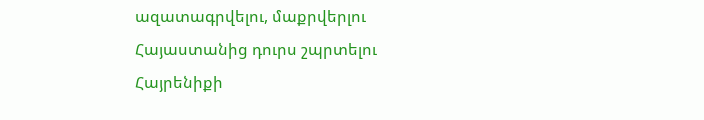ազատագրվելու, մաքրվերլու Հայաստանից դուրս շպրտելու Հայրենիքի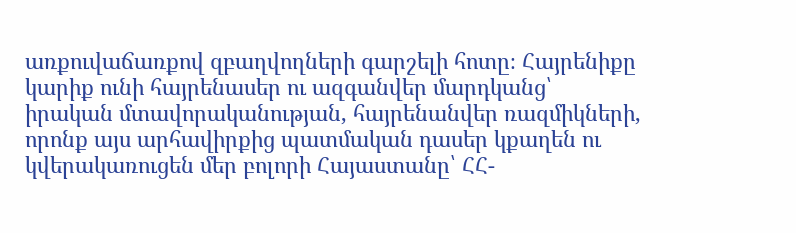առքուվաճառքով զբաղվողների գարշելի հոտը։ Հայրենիքը կարիք ունի հայրենասեր ու ազգանվեր մարդկանց՝ իրական մտավորականության, հայրենանվեր ռազմիկների, որոնք այս արհավիրքից պատմական դասեր կքաղեն ու կվերակառուցեն մեր բոլորի Հայաստանը՝ ՀՀ-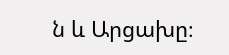ն և Արցախը։